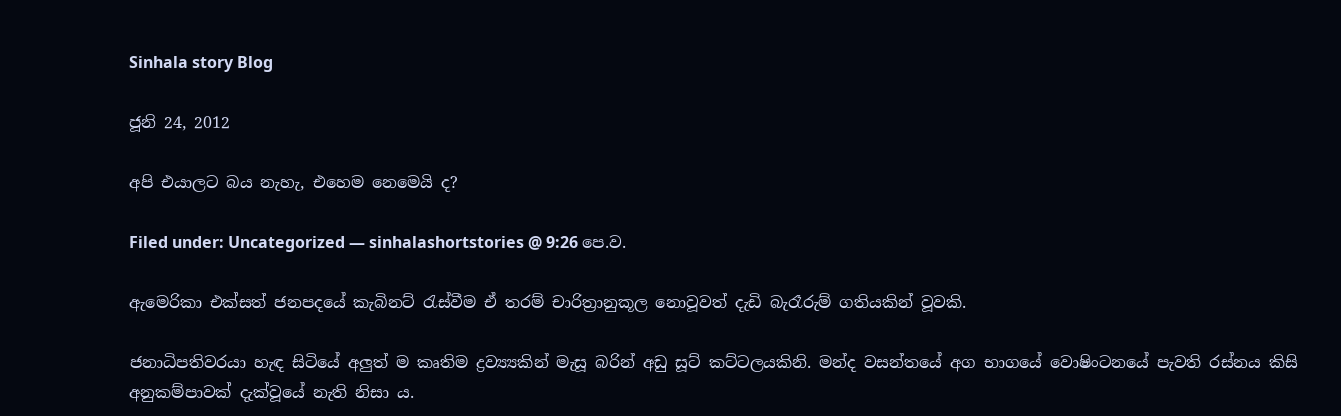Sinhala story Blog

ජූනි 24, 2012

අපි එයාලට බය නැහැ, එහෙම නෙමෙයි ද?

Filed under: Uncategorized — sinhalashortstories @ 9:26 පෙ.ව.

ඇමෙරිකා එක්සත් ජනපදයේ කැබිනට් රැස්වීම ඒ තරම් චාරිත්‍රානුකූල නොවූවත් දැඩි බැරෑරුම් ගතියකින් වූවකි.

ජනාධිපතිවරයා හැඳ සිටියේ අලුත් ම කෘතිම ද්‍රව්‍ය්‍යකින් මැසූ බරින් අඩු සූට් කට්ටලයකිනි. මන්ද වසන්තයේ අග භාගයේ වොෂිංටනයේ පැවති රස්නය කිසි අනුකම්පාවක් දැක්වූයේ නැති නිසා ය.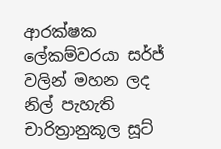ආරක්ෂක ලේකම්වරයා සර්ජ් වලින් මහන ලද නිල් පැහැති චාරිත්‍රානුකූල සූට්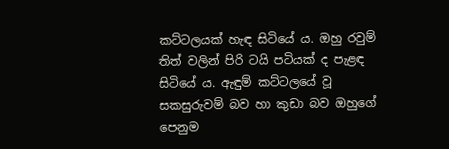කට්ටලයක් හැඳ සිටියේ ය. ඔහු රවුම් තිත් වලින් පිරි ටයි පටියක් ද පැළඳ සිටියේ ය. ඇඳුම් කට්ටලයේ වූ සකසුරුවම් බව හා කුඩා බව ඔහුගේ පෙනුම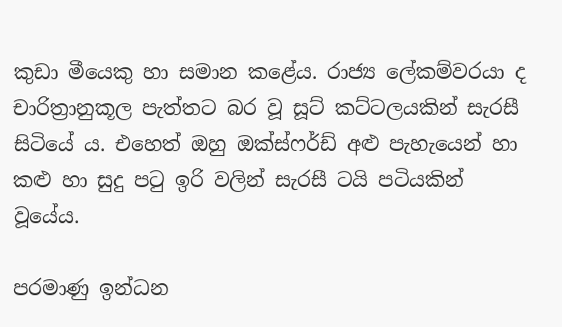කුඩා මීයෙකු හා සමාන කළේය. රාජ්‍ය ලේකම්වරයා ද චාරිත්‍රානුකූල පැත්තට බර වූ සූට් කට්ටලයකින් සැරසී සිටියේ ය. එහෙත් ඔහු ඔක්ස්ෆර්ඩ් අළු පැහැයෙන් හා කළු හා සුදු පටු ඉරි වලින් සැරසී ටයි පටියකින් වූයේය.

පරමාණු ඉන්ධන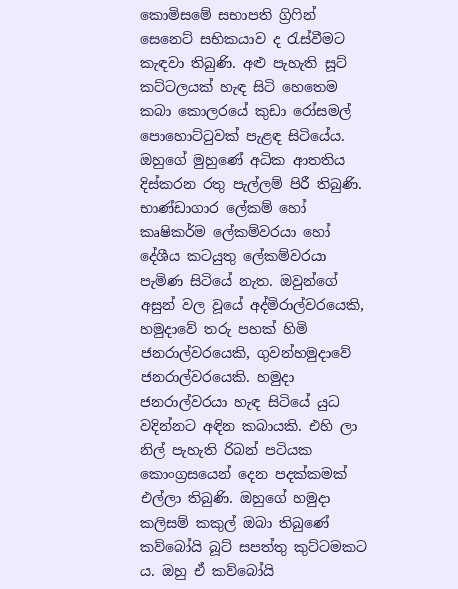කොමිසමේ සභාපති ග්‍රිෆින් සෙනෙට් සභිකයාව ද රැස්වීමට කැඳවා තිබුණි. අළු පැහැති සූට් කට්ටලයක් හැඳ සිටි හෙතෙම කබා කොලරයේ කුඩා රෝසමල් පොහොට්ටුවක් පැළඳ සිටියේය. ඔහුගේ මුහුණේ අධික ආතතිය දිස්කරන රතු පැල්ලම් පිරී තිබුණි. භාණ්ඩාගාර ලේකම් හෝ කෘෂිකර්ම ලේකම්වරයා හෝ දේශීය කටයුතු ලේකම්වරයා පැමිණ සිටියේ නැත. ඔවුන්ගේ අසුන් වල වූයේ අද්මිරාල්වරයෙකි, හමුදාවේ තරු පහක් හිමි ජනරාල්වරයෙකි, ගුවන්හමුදාවේ ජනරාල්වරයෙකි. හමුදා ජනරාල්වරයා හැඳ සිටියේ යුධ වදින්නට අඳින කබායකි. එහි ලා නිල් පැහැති රිබන් පටියක කොංග්‍රසයෙන් දෙන පදක්කමක් එල්ලා තිබුණි. ඔහුගේ හමුදා කලිසම් කකුල් ඔබා තිබුණේ කව්බෝයි බූට් සපත්තු කුට්ටමකට ය. ඔහු ඒ කව්බෝයි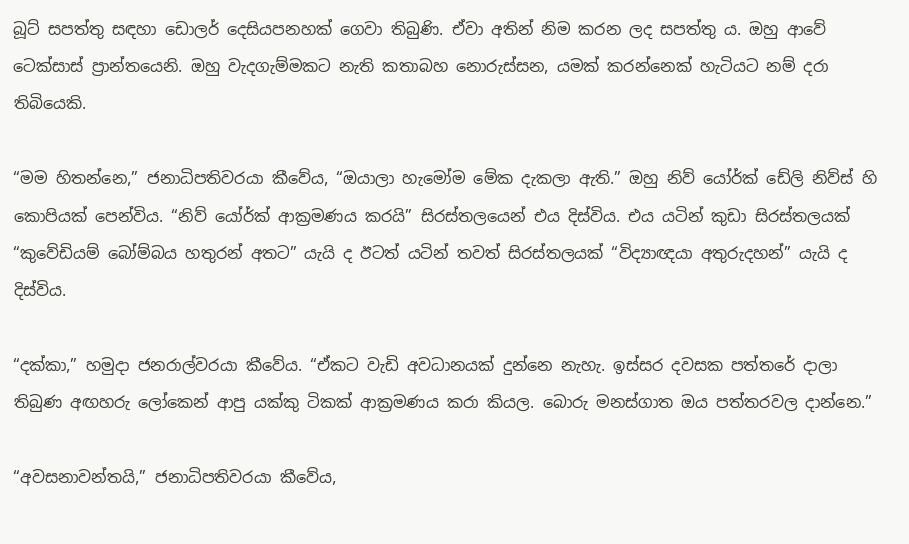බූට් සපත්තු සඳහා ඩොලර් දෙසියපනහක් ගෙවා තිබුණි. ඒවා අතින් නිම කරන ලද සපත්තු ය. ඔහු ආවේ ටෙක්සාස් ප්‍රාන්තයෙනි. ඔහු වැදගැම්මකට නැති කතාබහ නොරුස්සන, යමක් කරන්නෙක් හැටියට නම් දරා තිබියෙකි.

“මම හිතන්නෙ,” ජනාධිපතිවරයා කීවේය, “ඔයාලා හැමෝම මේක දැකලා ඇති.” ඔහු නිව් යෝර්ක් ඩේලි නිව්ස් හි කොපියක් පෙන්විය. “නිව් යෝර්ක් ආක්‍රමණය කරයි” සිරස්තලයෙන් එය දිස්විය. එය යටින් කුඩා සිරස්තලයක් “කුවේඩියම් බෝම්බය හතුරන් අතට” යැයි ද ඊටත් යටින් තවත් සිරස්තලයක් “විද්‍යාඥයා අතුරුදහන්” යැයි ද දිස්විය.

“දක්කා,” හමුදා ජනරාල්වරයා කීවේය. “ඒකට වැඩි අවධානයක් දුන්නෙ නැහැ. ඉස්සර දවසක පත්තරේ දාලා තිබුණ අඟහරු ලෝකෙන් ආපු යක්කු ටිකක් ආක්‍රමණය කරා කියල. බොරු මනස්ගාත ඔය පත්තරවල දාන්නෙ.”

“අවසනාවන්තයි,” ජනාධිපතිවරයා කීවේය,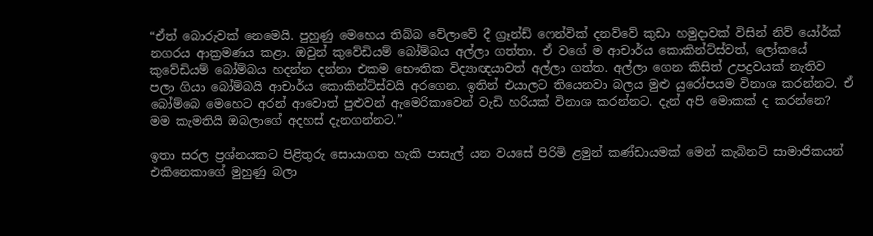“ඒත් බොරුවක් නෙමෙයි. පුහුණු මෙහෙය තිබ්බ වේලාවේ දී ග්‍රෑන්ඩ් ෆෙන්වික් දනව්වේ කුඩා හමුදාවක් විසින් නිව් යෝර්ක් නගරය ආක්‍රමණය කළා. ඔවුන් කුවේඩියම් බෝම්බය අල්ලා ගත්තා. ඒ වගේ ම ආචාර්ය කොකින්ට්ස්වත්, ලෝකයේ කුවේඩියම් බෝම්බය හදන්න දන්නා එකම භෞතික විද්‍යාඥයාවත් අල්ලා ගත්ත. අල්ලා ගෙන කිසිත් උපද්‍රවයක් නැතිව පලා ගියා බෝම්බයි ආචාර්ය කොකින්ට්ස්වයි අරගෙන. ඉතින් එයාලට තියෙනවා බලය මුළු යුරෝපයම විනාශ කරන්නට. ඒ බෝම්බෙ මෙහෙට අරන් ආවොත් පුළුවන් ඇමෙරිකාවෙන් වැඩි හරියක් විනාශ කරන්නට. දැන් අපි මොකක් ද කරන්නෙ? මම කැමතියි ඔබලාගේ අදහස් දැනගන්නට.”

ඉතා සරල ප්‍රශ්නයකට පිළිතුරු සොයාගත හැකි පාසැල් යන වයසේ පිරිමි ළමුන් කණ්ඩායමක් මෙන් කැබිනට් සාමාජිකයන් එකිනෙකාගේ මුහුණු බලා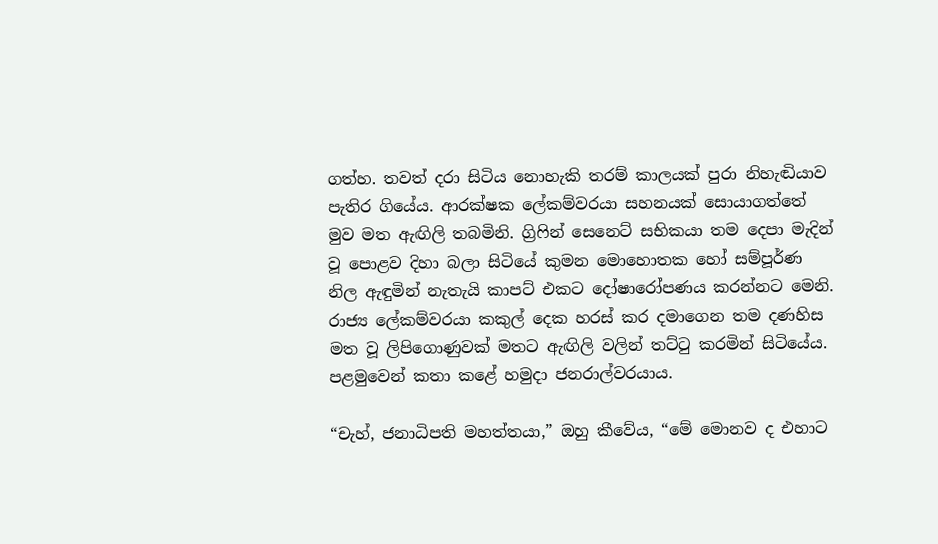ගත්හ. තවත් දරා සිටිය නොහැකි තරම් කාලයක් පුරා නිහැඬියාව පැතිර ගියේය. ආරක්ෂක ලේකම්වරයා සහනයක් සොයාගත්තේ මුව මත ඇඟිලි තබමිනි. ග්‍රිෆින් සෙනෙට් සභිකයා තම දෙපා මැදින් වූ පොළව දිහා බලා සිටියේ කුමන මොහොතක හෝ සම්පූර්ණ නිල ඇඳුමින් නැතැයි කාපට් එකට දෝෂාරෝපණය කරන්නට මෙනි. රාජ්‍ය ලේකම්වරයා කකුල් දෙක හරස් කර දමාගෙන තම දණහිස මත වූ ලිපිගොණුවක් මතට ඇඟිලි වලින් තට්ටු කරමින් සිටියේය. පළමුවෙන් කතා කළේ හමුදා ජනරාල්වරයාය.

“චැහ්, ජනාධිපති මහත්තයා,” ඔහු කීවේය, “මේ මොනව ද එහාට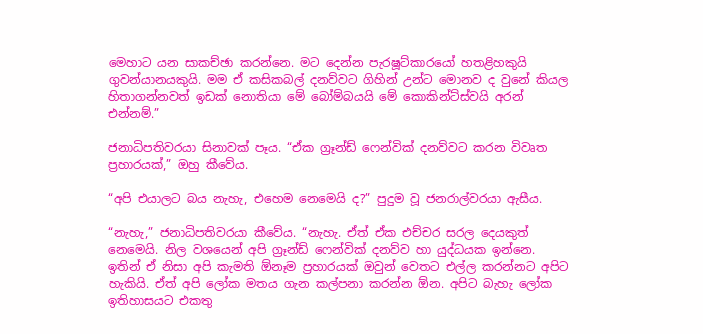මෙහාට යන සාකච්ඡා කරන්නෙ. මට දෙන්න පැරෂූට්කාරයෝ හතළිහකුයි ගුවන්යානයකුයි. මම ඒ කසිකබල් දනව්වට ගිහින් උන්ට මොනව ද වුනේ කියල හිතාගන්නවත් ඉඩක් නොතියා මේ බෝම්බයයි මේ කොකින්ට්ස්වයි අරන් එන්නම්.”

ජනාධිපතිවරයා සිනාවක් පෑය. “ඒක ග්‍රෑන්ඩ් ෆෙන්වික් දනව්වට කරන විවෘත ප්‍රහාරයක්,” ඔහු කීවේය.

“අපි එයාලට බය නැහැ, එහෙම නෙමෙයි ද?” පුදුම වූ ජනරාල්වරයා ඇසීය.

“නැහැ,” ජනාධිපතිවරයා කීවේය. “නැහැ. ඒත් ඒක එච්චර සරල දෙයකුත් නෙමෙයි. නිල වශයෙන් අපි ග්‍රෑන්ඩ් ෆෙන්වික් දනව්ව හා යුද්ධයක ඉන්නෙ. ඉතින් ඒ නිසා අපි කැමති ඕනෑම ප්‍රහාරයක් ඔවුන් වෙතට එල්ල කරන්නට අපිට හැකියි. ඒත් අපි ලෝක මතය ගැන කල්පනා කරන්න ඕන. අපිට බැහැ ලෝක ඉතිහාසයට එකතු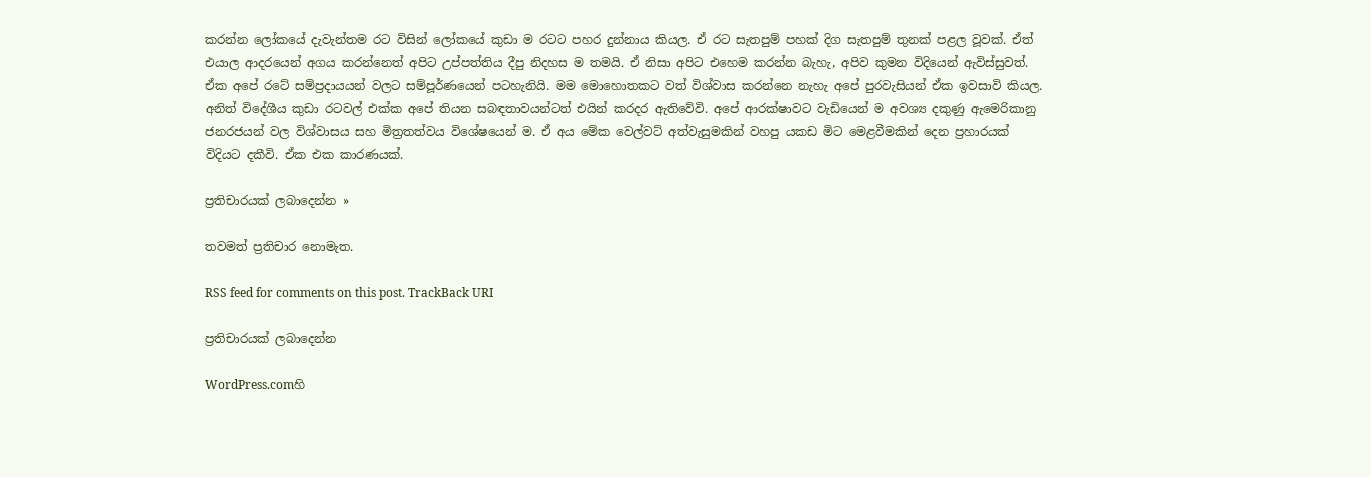කරන්න ලෝකයේ දැවැන්තම රට විසින් ලෝකයේ කුඩා ම රටට පහර දුන්නාය කියල. ඒ රට සැතපුම් පහක් දිග සැතපුම් තුනක් පළල වූවක්. ඒත් එයාල ආදරයෙන් අගය කරන්නෙත් අපිට උප්පත්තිය දීපු නිදහස ම තමයි. ඒ නිසා අපිට එහෙම කරන්න බැහැ, අපිව කුමන විදියෙන් ඇවිස්සුවත්. ඒක අපේ රටේ සම්ප්‍රදායයන් වලට සම්පූර්ණයෙන් පටහැනියි. මම මොහොතකට වත් විශ්වාස කරන්නෙ නැහැ අපේ පුරවැසියන් ඒක ඉවසාවි කියල. අනිත් විදේශීය කුඩා රටවල් එක්ක අපේ තියන සබඳතාවයන්ටත් එයින් කරදර ඇතිවේවි. අපේ ආරක්ෂාවට වැඩියෙන් ම අවශ්‍ය දකුණු ඇමෙරිකානු ජනරජයන් වල විශ්වාසය සහ මිත්‍රතත්වය විශේෂයෙන් ම. ඒ අය මේක වෙල්වට් අත්වැසුමකින් වහපු යකඩ මිට මෙළවීමකින් දෙන ප්‍රහාරයක් විදියට දකීවි. ඒක එක කාරණයක්.

ප්‍රතිචාරයක් ලබාදෙන්න »

තවමත් ප්‍රතිචාර නොමැත.

RSS feed for comments on this post. TrackBack URI

ප්‍රතිචාරයක් ලබාදෙන්න

WordPress.comහි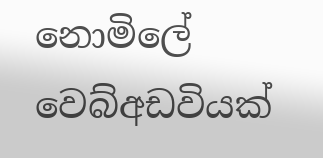නොමිලේ වෙබ්අඩවියක්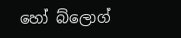හෝ බ්ලොග්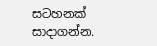සටහනක් සාදාගන්න.